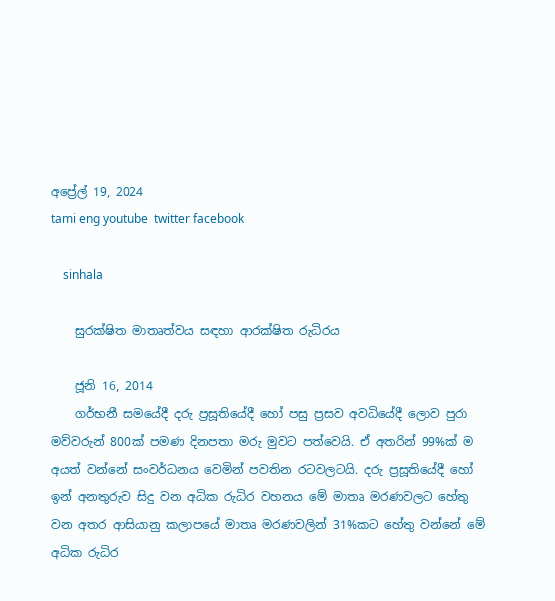අප්‍රේල් 19, 2024
tami eng youtube  twitter facebook

    sinhala

    සුරක්ෂිත මාතෘත්වය සඳහා ආරක්ෂිත රුධිරය

    ජූනි 16, 2014
    ගර්භනී සමයේදී දරු ප්‍රසූතියේදී හෝ පසු ප්‍රසව අවධියේදී ලොව පුරා මව්වරුන් 800ක් පමණ දිනපතා මරු මුවට පත්වෙයි. ඒ අතරින් 99%ක් ම අයත් වන්නේ සංවර්ධනය වෙමින් පවතින රටවලටයි. දරු ප්‍රසූතියේදී හෝ ඉන් අනතුරුව සිදු වන අධික රුධිර වහනය මේ මාතෘ මරණවලට හේතු වන අතර ආසියානු කලාපයේ මාතෘ මරණවලින් 31%කට හේතු වන්නේ මේ අධික රුධිර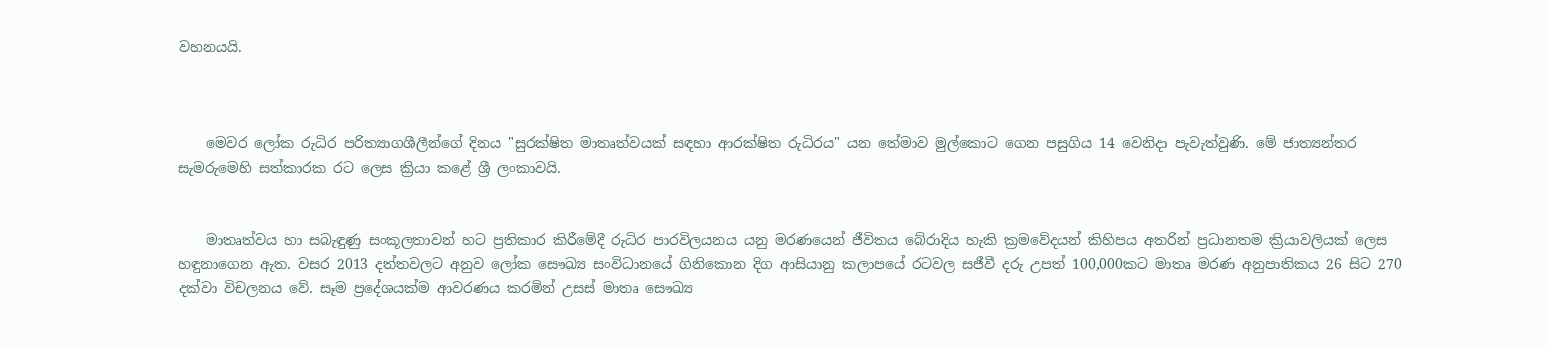වහනයයි.



    මෙවර ලෝක රුධිර පරිත්‍යාගශීලීන්ගේ දිනය "සුරක්ෂිත මාතෘත්වයක් සඳහා ආරක්ෂිත රුධිරය" යන තේමාව මුල්කොට ගෙන පසුගිය 14 වෙනිදා පැවැත්වුණි. මේ ජාත්‍යන්තර සැමරුමෙහි සත්කාරක රට ලෙස ක්‍රියා කළේ ශ්‍රී ලංකාවයි.


    මාතෘත්වය හා සබැඳුණු සංකූලතාවන් හට ප්‍රතිකාර කිරීමේදී රුධිර පාරවිලයනය යනු මරණයෙන් ජීවිතය බේරාදිය හැකි ක්‍රමවේදයන් කිහිපය අතරින් ප්‍රධානතම ක්‍රියාවලියක් ලෙස හඳුනාගෙන ඇත. වසර 2013 දත්තවලට අනුව ලෝක සෞඛ්‍ය සංවිධානයේ ගිනිකොන දිග ආසියානු කලාපයේ රටවල සජීවී දරු උපත් 100,000කට මාතෘ මරණ අනුපාතිකය 26 සිට 270 දක්වා විචලනය වේ. සෑම ප්‍රදේශයක්ම ආවරණය කරමින් උසස් මාතෘ සෞඛ්‍ය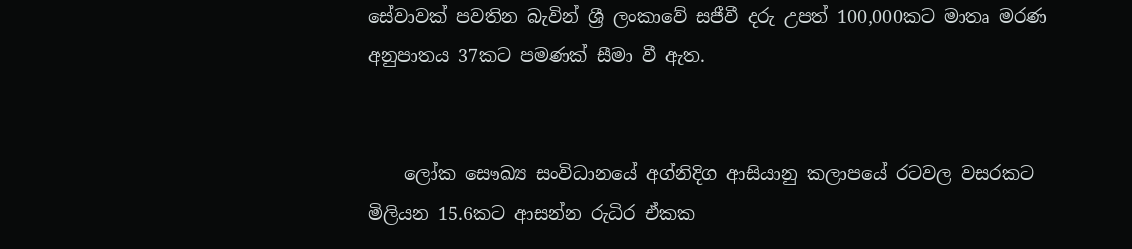සේවාවක් පවතින බැවින් ශ්‍රී ලංකාවේ සජීවී දරු උපත් 100,000කට මාතෘ මරණ අනුපාතය 37කට පමණක් සීමා වී ඇත.


    ලෝක සෞඛ්‍ය සංවිධානයේ අග්නිදිග ආසියානු කලාපයේ රටවල වසරකට මිලියන 15.6කට ආසන්න රුධිර ඒකක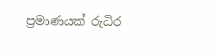ප්‍රමාණයක් රුධිර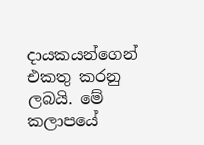දායකයන්ගෙන් එකතු කරනු ලබයි. මේ කලාපයේ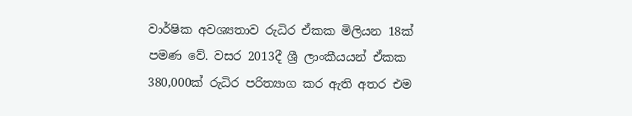වාර්ෂික අවශ්‍යතාව රුධිර ඒකක මිලියන 18ක් පමණ වේ. වසර 2013දී ශ්‍රී ලාංකීයයන් ඒකක 380,000ක් රුධිර පරිත්‍යාග කර ඇති අතර එම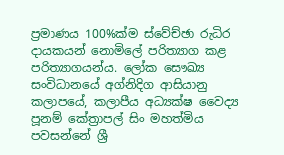ප්‍රමාණය 100%ක්ම ස්වේච්ඡා රුධිර දායකයන් නොමිලේ පරිත්‍යාග කළ පරිත්‍යාගයන්ය. ලෝක සෞඛ්‍ය සංවිධානයේ අග්නිදිග ආසියානු කලාපයේ, කලාපීය අධ්‍යක්ෂ වෛද්‍ය පූනම් කේත්‍රාපල් සිං මහත්මිය පවසන්නේ ශ්‍රී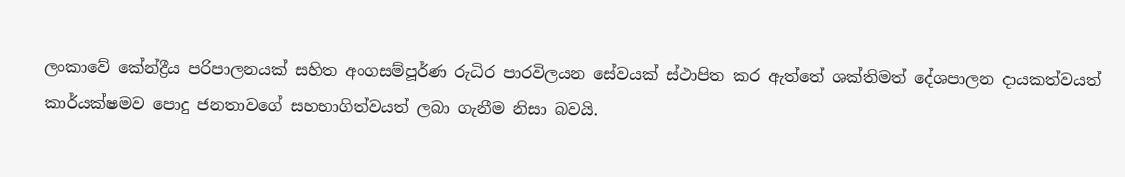ලංකාවේ කේන්ද්‍රීය පරිපාලනයක් සහිත අංගසම්පූර්ණ රුධිර පාරවිලයන සේවයක් ස්ථාපිත කර ඇත්තේ ශක්තිමත් දේශපාලන දායකත්වයත් කාර්යක්ෂමව පොදු ජනතාවගේ සහභාගිත්වයත් ලබා ගැනීම නිසා බවයි.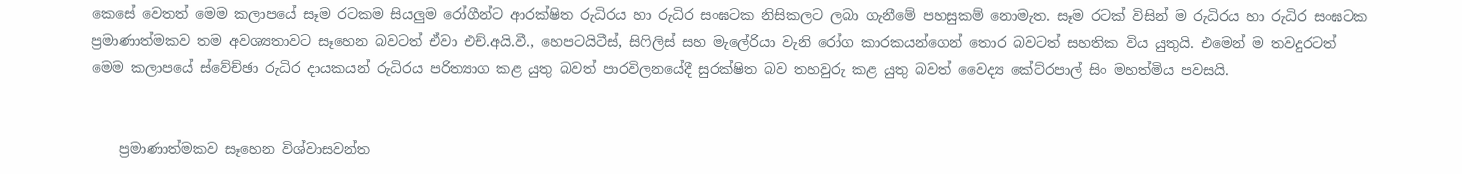කෙසේ වෙතත් මෙම කලාපයේ සෑම රටකම සියලුම රෝගීන්ට ආරක්ෂිත රුධිරය හා රුධිර සංඝටක නිසිකලට ලබා ගැනීමේ පහසුකම් නොමැත. සෑම රටක් විසින් ම රුධිරය හා රුධිර සංඝටක ප්‍රමාණාත්මකව තම අවශ්‍යතාවට සෑහෙන බවටත් ඒවා එච්.අයි.වී., හෙපටයිටීස්, සිෆිලිස් සහ මැලේරියා වැනි රෝග කාරකයන්ගෙන් තොර බවටත් සහතික විය යුතුයි. එමෙන් ම තවදුරටත් මෙම කලාපයේ ස්වේච්ඡා රුධිර දායකයන් රුධිරය පරිත්‍යාග කළ යුතු බවත් පාරවිලනයේදී සුරක්ෂිත බව තහවුරු කළ යුතු බවත් වෛද්‍ය කේට්රපාල් සිං මහත්මිය පවසයි.


    ප්‍රමාණාත්මකව සෑහෙන විශ්වාසවන්ත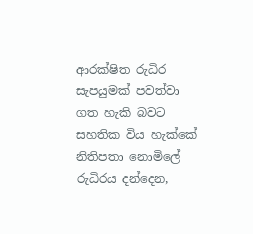ආරක්ෂිත රුධිර සැපයුමක් පවත්වා ගත හැකි බවට සහතික විය හැක්කේ නිතිපතා නොමිලේ රුධිරය දන්දෙන,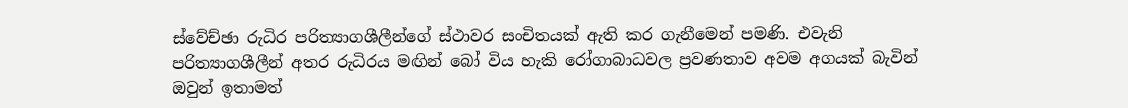ස්වේච්ඡා රුධිර පරිත්‍යාගශීලීන්ගේ ස්ථාවර සංචිතයක් ඇති කර ගැනීමෙන් පමණි. එවැනි පරිත්‍යාගශීලීන් අතර රුධිරය මඟින් බෝ විය හැකි රෝගාබාධවල ප්‍රවණතාව අවම අගයක් බැවින් ඔවුන් ඉතාමත්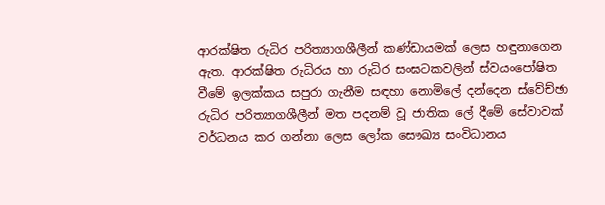ආරක්ෂිත රුධිර පරිත්‍යාගශීලීන් කණ්ඩායමක් ලෙස හඳුනාගෙන ඇත. ආරක්ෂිත රුධිරය හා රුධිර සංඝටකවලින් ස්වයංපෝෂිත වීමේ ඉලක්කය සපුරා ගැනීම සඳහා නොමිලේ දන්දෙන ස්වේච්ඡා රුධිර පරිත්‍යාගශීලීන් මත පදනම් වූ ජාතික ලේ දීමේ සේවාවක් වර්ධනය කර ගන්නා ලෙස ලෝක සෞඛ්‍ය සංවිධානය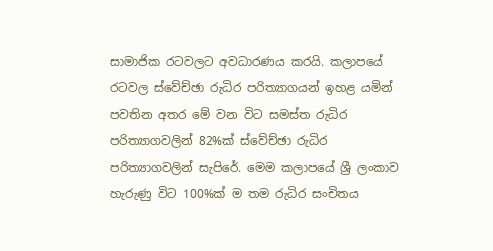සාමාජික රටවලට අවධාරණය කරයි. කලාපයේ රටවල ස්වේච්ඡා රුධිර පරිත්‍යාගයන් ඉහළ යමින් පවතින අතර මේ වන විට සමස්ත රුධිර පරිත්‍යාගවලින් 82%ක් ස්වේච්ඡා රුධිර පරිත්‍යාගවලින් සැපිරේ. මෙම කලාපයේ ශ්‍රී ලංකාව හැරුණු විට 100%ක් ම තම රුධිර සංචිතය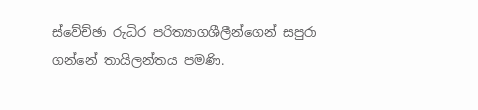ස්වේච්ඡා රුධිර පරිත්‍යාගශීලීන්ගෙන් සපුරා ගන්නේ තායිලන්තය පමණි.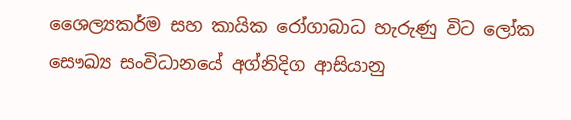ශෛල්‍යකර්ම සහ කායික රෝගාබාධ හැරුණු විට ලෝක සෞඛ්‍ය සංවිධානයේ අග්නිදිග ආසියානු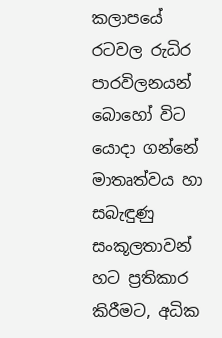කලාපයේ රටවල රුධිර පාරවිලනයන් බොහෝ විට යොදා ගන්නේ මාතෘත්වය හා සබැඳුණු සංකූලතාවන් හට ප්‍රතිකාර කිරීමට, අධික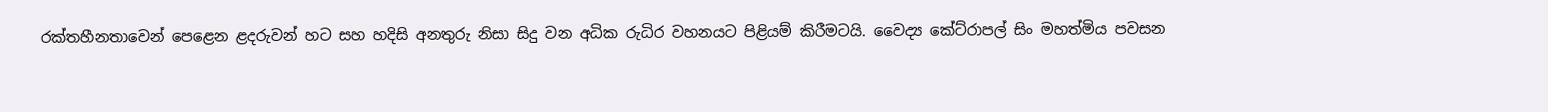රක්තහීනතාවෙන් පෙළෙන ළදරුවන් හට සහ හදිසි අනතුරු නිසා සිදු වන අධික රුධිර වහනයට පිළියම් කිරීමටයි. වෛද්‍ය කේට්රාපල් සිං මහත්මිය පවසන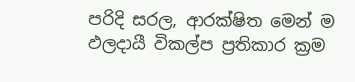පරිදි සරල, ආරක්ෂිත මෙන් ම ඵලදායී විකල්ප ප්‍රතිකාර ක්‍රම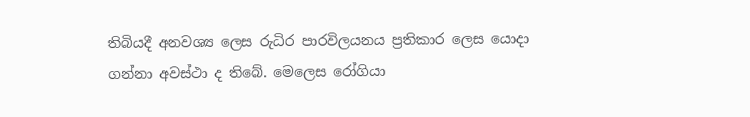තිබියදී අනවශ්‍ය ලෙස රුධිර පාරවිලයනය ප්‍රතිකාර ලෙස යොදා ගන්නා අවස්ථා ද තිබේ. මෙලෙස රෝගියා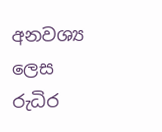අනවශ්‍ය ලෙස රුධිර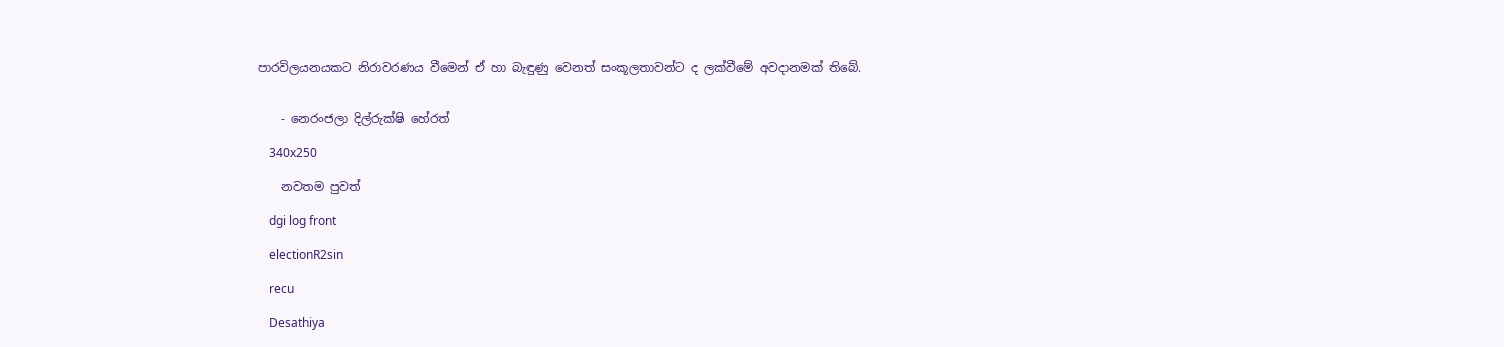පාරවිලයනයකට නිරාවරණය වීමෙන් ඒ හා බැඳුණු වෙනත් සංකූලතාවන්ට ද ලක්වීමේ අවදානමක් තිබේ.


    - නෙරංජලා දිල්රුක්ෂි හේරත්

    340x250

    නවතම පුවත්

    dgi log front

    electionR2sin

    recu

    Desathiya